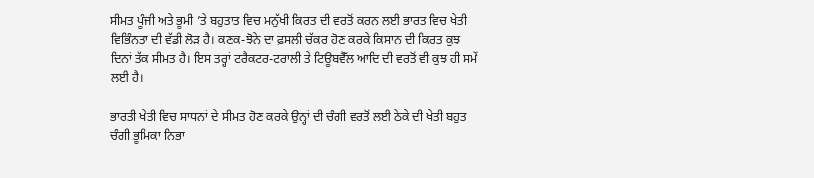ਸੀਮਤ ਪੂੰਜੀ ਅਤੇ ਭੂਮੀ ’ਤੇ ਬਹੁਤਾਤ ਵਿਚ ਮਨੁੱਖੀ ਕਿਰਤ ਦੀ ਵਰਤੋਂ ਕਰਨ ਲਈ ਭਾਰਤ ਵਿਚ ਖੇਤੀ ਵਿਭਿੰਨਤਾ ਦੀ ਵੱਡੀ ਲੋੜ ਹੈ। ਕਣਕ-ਝੋਨੇ ਦਾ ਫ਼ਸਲੀ ਚੱਕਰ ਹੋਣ ਕਰਕੇ ਕਿਸਾਨ ਦੀ ਕਿਰਤ ਕੁਝ ਦਿਨਾਂ ਤੱਕ ਸੀਮਤ ਹੈ। ਇਸ ਤਰ੍ਹਾਂ ਟਰੈਕਟਰ-ਟਰਾਲੀ ਤੇ ਟਿਊਬਵੈੱਲ ਆਦਿ ਦੀ ਵਰਤੋਂ ਵੀ ਕੁਝ ਹੀ ਸਮੇਂ ਲਈ ਹੈ।

ਭਾਰਤੀ ਖੇਤੀ ਵਿਚ ਸਾਧਨਾਂ ਦੇ ਸੀਮਤ ਹੋਣ ਕਰਕੇ ਉਨ੍ਹਾਂ ਦੀ ਚੰਗੀ ਵਰਤੋਂ ਲਈ ਠੇਕੇ ਦੀ ਖੇਤੀ ਬਹੁਤ ਚੰਗੀ ਭੂਮਿਕਾ ਨਿਭਾ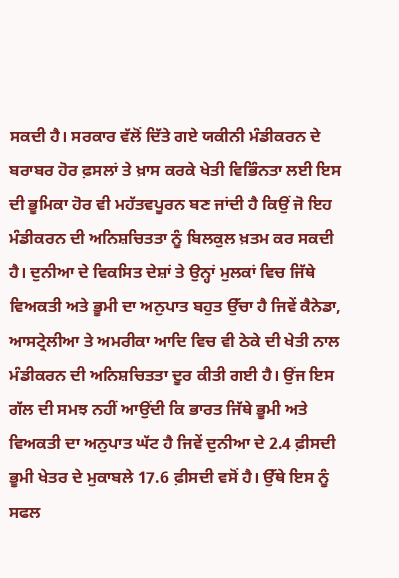ਸਕਦੀ ਹੈ। ਸਰਕਾਰ ਵੱਲੋਂ ਦਿੱਤੇ ਗਏ ਯਕੀਨੀ ਮੰਡੀਕਰਨ ਦੇ ਬਰਾਬਰ ਹੋਰ ਫ਼ਸਲਾਂ ਤੇ ਖ਼ਾਸ ਕਰਕੇ ਖੇਤੀ ਵਿਭਿੰਨਤਾ ਲਈ ਇਸ ਦੀ ਭੂਮਿਕਾ ਹੋਰ ਵੀ ਮਹੱਤਵਪੂਰਨ ਬਣ ਜਾਂਦੀ ਹੈ ਕਿਉਂ ਜੋ ਇਹ ਮੰਡੀਕਰਨ ਦੀ ਅਨਿਸ਼ਚਿਤਤਾ ਨੂੰ ਬਿਲਕੁਲ ਖ਼ਤਮ ਕਰ ਸਕਦੀ ਹੈ। ਦੁਨੀਆ ਦੇ ਵਿਕਸਿਤ ਦੇਸ਼ਾਂ ਤੇ ਉਨ੍ਹਾਂ ਮੁਲਕਾਂ ਵਿਚ ਜਿੱਥੇ ਵਿਅਕਤੀ ਅਤੇ ਭੂਮੀ ਦਾ ਅਨੁਪਾਤ ਬਹੁਤ ਉੱਚਾ ਹੈ ਜਿਵੇਂ ਕੈਨੇਡਾ, ਆਸਟ੍ਰੇਲੀਆ ਤੇ ਅਮਰੀਕਾ ਆਦਿ ਵਿਚ ਵੀ ਠੇਕੇ ਦੀ ਖੇਤੀ ਨਾਲ ਮੰਡੀਕਰਨ ਦੀ ਅਨਿਸ਼ਚਿਤਤਾ ਦੂਰ ਕੀਤੀ ਗਈ ਹੈ। ਉਂਜ ਇਸ ਗੱਲ ਦੀ ਸਮਝ ਨਹੀਂ ਆਉਂਦੀ ਕਿ ਭਾਰਤ ਜਿੱਥੇ ਭੂਮੀ ਅਤੇ ਵਿਅਕਤੀ ਦਾ ਅਨੁਪਾਤ ਘੱਟ ਹੈ ਜਿਵੇਂ ਦੁਨੀਆ ਦੇ 2.4 ਫ਼ੀਸਦੀ ਭੂਮੀ ਖੇਤਰ ਦੇ ਮੁਕਾਬਲੇ 17.6 ਫ਼ੀਸਦੀ ਵਸੋਂ ਹੈ। ਉੱਥੇ ਇਸ ਨੂੰ ਸਫਲ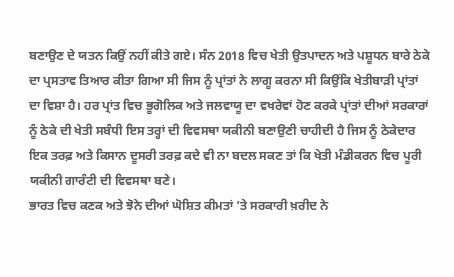ਬਣਾਉਣ ਦੇ ਯਤਨ ਕਿਉਂ ਨਹੀਂ ਕੀਤੇ ਗਏ। ਸੰਨ 2018 ਵਿਚ ਖੇਤੀ ਉਤਪਾਦਨ ਅਤੇ ਪਸ਼ੂਧਨ ਬਾਰੇ ਠੇਕੇ ਦਾ ਪ੍ਰਸਤਾਵ ਤਿਆਰ ਕੀਤਾ ਗਿਆ ਸੀ ਜਿਸ ਨੂੰ ਪ੍ਰਾਂਤਾਂ ਨੇ ਲਾਗੂ ਕਰਨਾ ਸੀ ਕਿਉਂਕਿ ਖੇਤੀਬਾੜੀ ਪ੍ਰਾਂਤਾਂ ਦਾ ਵਿਸ਼ਾ ਹੈ। ਹਰ ਪ੍ਰਾਂਤ ਵਿਚ ਭੂਗੋਲਿਕ ਅਤੇ ਜਲਵਾਯੂ ਦਾ ਵਖਰੇਵਾਂ ਹੋਣ ਕਰਕੇ ਪ੍ਰਾਂਤਾਂ ਦੀਆਂ ਸਰਕਾਰਾਂ ਨੂੰ ਠੇਕੇ ਦੀ ਖੇਤੀ ਸਬੰਧੀ ਇਸ ਤਰ੍ਹਾਂ ਦੀ ਵਿਵਸਥਾ ਯਕੀਨੀ ਬਣਾਉਣੀ ਚਾਹੀਦੀ ਹੈ ਜਿਸ ਨੂੰ ਠੇਕੇਦਾਰ ਇਕ ਤਰਫ਼ ਅਤੇ ਕਿਸਾਨ ਦੂਸਰੀ ਤਰਫ਼ ਕਦੇ ਵੀ ਨਾ ਬਦਲ ਸਕਣ ਤਾਂ ਕਿ ਖੇਤੀ ਮੰਡੀਕਰਨ ਵਿਚ ਪੂਰੀ ਯਕੀਨੀ ਗਾਰੰਟੀ ਦੀ ਵਿਵਸਥਾ ਬਣੇ।
ਭਾਰਤ ਵਿਚ ਕਣਕ ਅਤੇ ਝੋਨੇ ਦੀਆਂ ਘੋਸ਼ਿਤ ਕੀਮਤਾਂ ’ਤੇ ਸਰਕਾਰੀ ਖ਼ਰੀਦ ਨੇ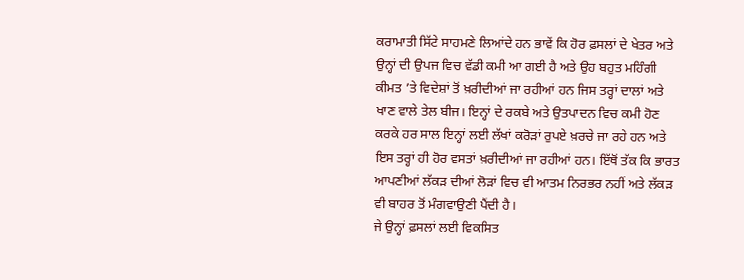ਕਰਾਮਾਤੀ ਸਿੱਟੇ ਸਾਹਮਣੇ ਲਿਆਂਦੇ ਹਨ ਭਾਵੇਂ ਕਿ ਹੋਰ ਫ਼ਸਲਾਂ ਦੇ ਖੇਤਰ ਅਤੇ ਉਨ੍ਹਾਂ ਦੀ ਉਪਜ ਵਿਚ ਵੱਡੀ ਕਮੀ ਆ ਗਈ ਹੈ ਅਤੇ ਉਹ ਬਹੁਤ ਮਹਿੰਗੀ ਕੀਮਤ ’ਤੇ ਵਿਦੇਸ਼ਾਂ ਤੋਂ ਖ਼ਰੀਦੀਆਂ ਜਾ ਰਹੀਆਂ ਹਨ ਜਿਸ ਤਰ੍ਹਾਂ ਦਾਲਾਂ ਅਤੇ ਖਾਣ ਵਾਲੇ ਤੇਲ ਬੀਜ। ਇਨ੍ਹਾਂ ਦੇ ਰਕਬੇ ਅਤੇ ਉਤਪਾਦਨ ਵਿਚ ਕਮੀ ਹੋਣ ਕਰਕੇ ਹਰ ਸਾਲ ਇਨ੍ਹਾਂ ਲਈ ਲੱਖਾਂ ਕਰੋੜਾਂ ਰੁਪਏ ਖ਼ਰਚੇ ਜਾ ਰਹੇ ਹਨ ਅਤੇ ਇਸ ਤਰ੍ਹਾਂ ਹੀ ਹੋਰ ਵਸਤਾਂ ਖ਼ਰੀਦੀਆਂ ਜਾ ਰਹੀਆਂ ਹਨ। ਇੱਥੋਂ ਤੱਕ ਕਿ ਭਾਰਤ ਆਪਣੀਆਂ ਲੱਕੜ ਦੀਆਂ ਲੋੜਾਂ ਵਿਚ ਵੀ ਆਤਮ ਨਿਰਭਰ ਨਹੀਂ ਅਤੇ ਲੱਕੜ ਵੀ ਬਾਹਰ ਤੋਂ ਮੰਗਵਾਉਣੀ ਪੈਂਦੀ ਹੈ।
ਜੇ ਉਨ੍ਹਾਂ ਫ਼ਸਲਾਂ ਲਈ ਵਿਕਸਿਤ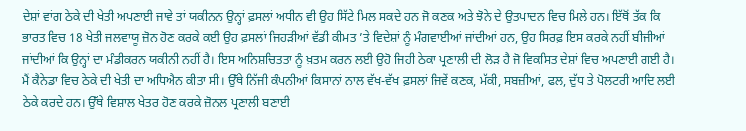ਦੇਸ਼ਾਂ ਵਾਂਗ ਠੇਕੇ ਦੀ ਖੇਤੀ ਅਪਣਾਈ ਜਾਵੇ ਤਾਂ ਯਕੀਨਨ ਉਨ੍ਹਾਂ ਫ਼ਸਲਾਂ ਅਧੀਨ ਵੀ ਉਹ ਸਿੱਟੇ ਮਿਲ ਸਕਦੇ ਹਨ ਜੋ ਕਣਕ ਅਤੇ ਝੋਨੇ ਦੇ ਉਤਪਾਦਨ ਵਿਚ ਮਿਲੇ ਹਨ। ਇੱਥੋਂ ਤੱਕ ਕਿ ਭਾਰਤ ਵਿਚ 18 ਖੇਤੀ ਜਲਵਾਯੂ ਜ਼ੋਨ ਹੋਣ ਕਰਕੇ ਕਈ ਉਹ ਫ਼ਸਲਾਂ ਜਿਹੜੀਆਂ ਵੱਡੀ ਕੀਮਤ ’ਤੇ ਵਿਦੇਸ਼ਾਂ ਨੂੰ ਮੰਗਵਾਈਆਂ ਜਾਂਦੀਆਂ ਹਨ, ਉਹ ਸਿਰਫ਼ ਇਸ ਕਰਕੇ ਨਹੀਂ ਬੀਜੀਆਂ ਜਾਂਦੀਆਂ ਕਿ ਉਨ੍ਹਾਂ ਦਾ ਮੰਡੀਕਰਨ ਯਕੀਨੀ ਨਹੀਂ ਹੈ। ਇਸ ਅਨਿਸ਼ਚਿਤਤਾ ਨੂੰ ਖ਼ਤਮ ਕਰਨ ਲਈ ਉਹੋ ਜਿਹੀ ਠੇਕਾ ਪ੍ਰਣਾਲੀ ਦੀ ਲੋੜ ਹੈ ਜੋ ਵਿਕਸਿਤ ਦੇਸ਼ਾਂ ਵਿਚ ਅਪਣਾਈ ਗਈ ਹੈ।
ਮੈਂ ਕੈਨੇਡਾ ਵਿਚ ਠੇਕੇ ਦੀ ਖੇਤੀ ਦਾ ਅਧਿਐਨ ਕੀਤਾ ਸੀ। ਉੱਥੇ ਨਿੱਜੀ ਕੰਪਨੀਆਂ ਕਿਸਾਨਾਂ ਨਾਲ ਵੱਖ-ਵੱਖ ਫ਼ਸਲਾਂ ਜਿਵੇਂ ਕਣਕ, ਮੱਕੀ, ਸਬਜ਼ੀਆਂ, ਫਲ, ਦੁੱਧ ਤੇ ਪੋਲਟਰੀ ਆਦਿ ਲਈ ਠੇਕੇ ਕਰਦੇ ਹਨ। ਉੱਥੇ ਵਿਸ਼ਾਲ ਖੇਤਰ ਹੋਣ ਕਰਕੇ ਜ਼ੋਨਲ ਪ੍ਰਣਾਲੀ ਬਣਾਈ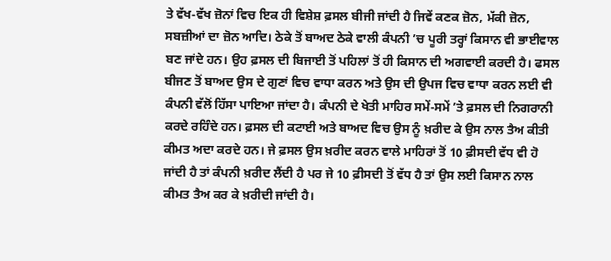ਤੇ ਵੱਖ-ਵੱਖ ਜ਼ੋਨਾਂ ਵਿਚ ਇਕ ਹੀ ਵਿਸ਼ੇਸ਼ ਫ਼ਸਲ ਬੀਜੀ ਜਾਂਦੀ ਹੈ ਜਿਵੇਂ ਕਣਕ ਜ਼ੋਨ, ਮੱਕੀ ਜ਼ੋਨ, ਸਬਜ਼ੀਆਂ ਦਾ ਜ਼ੋਨ ਆਦਿ। ਠੇਕੇ ਤੋਂ ਬਾਅਦ ਠੇਕੇ ਵਾਲੀ ਕੰਪਨੀ ’ਚ ਪੂਰੀ ਤਰ੍ਹਾਂ ਕਿਸਾਨ ਵੀ ਭਾਈਵਾਲ ਬਣ ਜਾਂਦੇ ਹਨ। ਉਹ ਫ਼ਸਲ ਦੀ ਬਿਜਾਈ ਤੋਂ ਪਹਿਲਾਂ ਤੋਂ ਹੀ ਕਿਸਾਨ ਦੀ ਅਗਵਾਈ ਕਰਦੀ ਹੈ। ਫਸਲ ਬੀਜਣ ਤੋਂ ਬਾਅਦ ਉਸ ਦੇ ਗੁਣਾਂ ਵਿਚ ਵਾਧਾ ਕਰਨ ਅਤੇ ਉਸ ਦੀ ਉਪਜ ਵਿਚ ਵਾਧਾ ਕਰਨ ਲਈ ਵੀ ਕੰਪਨੀ ਵੱਲੋਂ ਹਿੱਸਾ ਪਾਇਆ ਜਾਂਦਾ ਹੈ। ਕੰਪਨੀ ਦੇ ਖੇਤੀ ਮਾਹਿਰ ਸਮੇਂ-ਸਮੇਂ ’ਤੇ ਫ਼ਸਲ ਦੀ ਨਿਗਰਾਨੀ ਕਰਦੇ ਰਹਿੰਦੇ ਹਨ। ਫ਼ਸਲ ਦੀ ਕਟਾਈ ਅਤੇ ਬਾਅਦ ਵਿਚ ਉਸ ਨੂੰ ਖ਼ਰੀਦ ਕੇ ਉਸ ਨਾਲ ਤੈਅ ਕੀਤੀ ਕੀਮਤ ਅਦਾ ਕਰਦੇ ਹਨ। ਜੇ ਫ਼ਸਲ ਉਸ ਖ਼ਰੀਦ ਕਰਨ ਵਾਲੇ ਮਾਹਿਰਾਂ ਤੋਂ 10 ਫ਼ੀਸਦੀ ਵੱਧ ਵੀ ਹੋ ਜਾਂਦੀ ਹੈ ਤਾਂ ਕੰਪਨੀ ਖ਼ਰੀਦ ਲੈਂਦੀ ਹੈ ਪਰ ਜੇ 10 ਫ਼ੀਸਦੀ ਤੋਂ ਵੱਧ ਹੈ ਤਾਂ ਉਸ ਲਈ ਕਿਸਾਨ ਨਾਲ ਕੀਮਤ ਤੈਅ ਕਰ ਕੇ ਖ਼ਰੀਦੀ ਜਾਂਦੀ ਹੈ।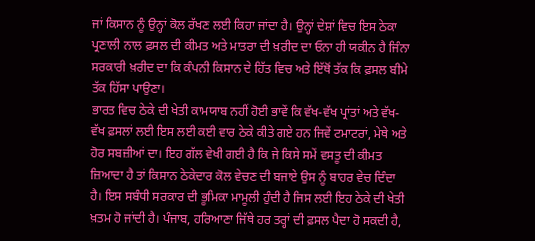ਜਾਂ ਕਿਸਾਨ ਨੂੰ ਉਨ੍ਹਾਂ ਕੋਲ ਰੱਖਣ ਲਈ ਕਿਹਾ ਜਾਂਦਾ ਹੈ। ਉਨ੍ਹਾਂ ਦੇਸ਼ਾਂ ਵਿਚ ਇਸ ਠੇਕਾ ਪ੍ਰਣਾਲੀ ਨਾਲ ਫ਼ਸਲ ਦੀ ਕੀਮਤ ਅਤੇ ਮਾਤਰਾ ਦੀ ਖ਼ਰੀਦ ਦਾ ਓਨਾ ਹੀ ਯਕੀਨ ਹੈ ਜਿੰਨਾ ਸਰਕਾਰੀ ਖ਼ਰੀਦ ਦਾ ਕਿ ਕੰਪਨੀ ਕਿਸਾਨ ਦੇ ਹਿੱਤ ਵਿਚ ਅਤੇ ਇੱਥੋਂ ਤੱਕ ਕਿ ਫ਼ਸਲ ਬੀਮੇ ਤੱਕ ਹਿੱਸਾ ਪਾਉਣਾ।
ਭਾਰਤ ਵਿਚ ਠੇਕੇ ਦੀ ਖੇਤੀ ਕਾਮਯਾਬ ਨਹੀਂ ਹੋਈ ਭਾਵੇਂ ਕਿ ਵੱਖ-ਵੱਖ ਪ੍ਰਾਂਤਾਂ ਅਤੇ ਵੱਖ-ਵੱਖ ਫ਼ਸਲਾਂ ਲਈ ਇਸ ਲਈ ਕਈ ਵਾਰ ਠੇਕੇ ਕੀਤੇ ਗਏ ਹਨ ਜਿਵੇਂ ਟਮਾਟਰਾਂ, ਮੇਥੇ ਅਤੇ ਹੋਰ ਸਬਜ਼ੀਆਂ ਦਾ। ਇਹ ਗੱਲ ਵੇਖੀ ਗਈ ਹੈ ਕਿ ਜੇ ਕਿਸੇ ਸਮੇਂ ਵਸਤੂ ਦੀ ਕੀਮਤ ਜ਼ਿਆਦਾ ਹੈ ਤਾਂ ਕਿਸਾਨ ਠੇਕੇਦਾਰ ਕੋਲ ਵੇਚਣ ਦੀ ਬਜਾਏ ਉਸ ਨੂੰ ਬਾਹਰ ਵੇਚ ਦਿੰਦਾ ਹੈ। ਇਸ ਸਬੰਧੀ ਸਰਕਾਰ ਦੀ ਭੂਮਿਕਾ ਮਾਮੂਲੀ ਹੁੰਦੀ ਹੈ ਜਿਸ ਲਈ ਇਹ ਠੇਕੇ ਦੀ ਖੇਤੀ ਖ਼ਤਮ ਹੋ ਜਾਂਦੀ ਹੈ। ਪੰਜਾਬ, ਹਰਿਆਣਾ ਜਿੱਥੇ ਹਰ ਤਰ੍ਹਾਂ ਦੀ ਫ਼ਸਲ ਪੈਦਾ ਹੋ ਸਕਦੀ ਹੈ,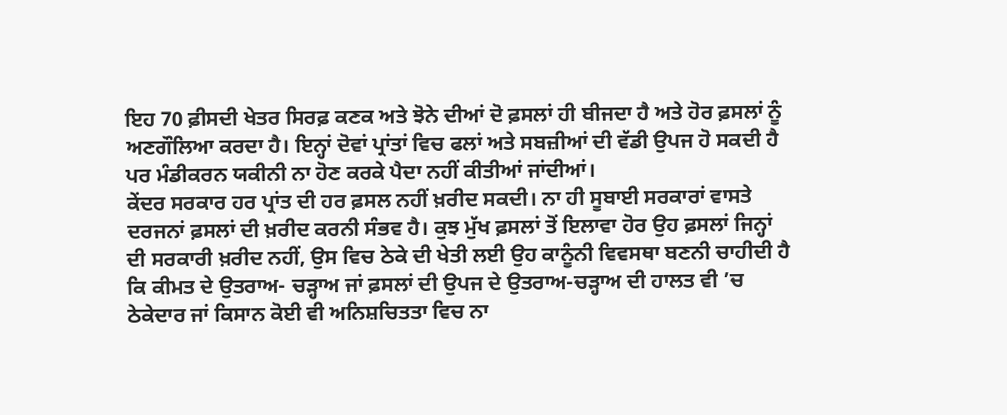ਇਹ 70 ਫ਼ੀਸਦੀ ਖੇਤਰ ਸਿਰਫ਼ ਕਣਕ ਅਤੇ ਝੋਨੇ ਦੀਆਂ ਦੋ ਫ਼ਸਲਾਂ ਹੀ ਬੀਜਦਾ ਹੈ ਅਤੇ ਹੋਰ ਫ਼ਸਲਾਂ ਨੂੰ ਅਣਗੌਲਿਆ ਕਰਦਾ ਹੈ। ਇਨ੍ਹਾਂ ਦੋਵਾਂ ਪ੍ਰਾਂਤਾਂ ਵਿਚ ਫਲਾਂ ਅਤੇ ਸਬਜ਼ੀਆਂ ਦੀ ਵੱਡੀ ਉਪਜ ਹੋ ਸਕਦੀ ਹੈ ਪਰ ਮੰਡੀਕਰਨ ਯਕੀਨੀ ਨਾ ਹੋਣ ਕਰਕੇ ਪੈਦਾ ਨਹੀਂ ਕੀਤੀਆਂ ਜਾਂਦੀਆਂ।
ਕੇਂਦਰ ਸਰਕਾਰ ਹਰ ਪ੍ਰਾਂਤ ਦੀ ਹਰ ਫ਼ਸਲ ਨਹੀਂ ਖ਼ਰੀਦ ਸਕਦੀ। ਨਾ ਹੀ ਸੂਬਾਈ ਸਰਕਾਰਾਂ ਵਾਸਤੇ ਦਰਜਨਾਂ ਫ਼ਸਲਾਂ ਦੀ ਖ਼ਰੀਦ ਕਰਨੀ ਸੰਭਵ ਹੈ। ਕੁਝ ਮੁੱਖ ਫ਼ਸਲਾਂ ਤੋਂ ਇਲਾਵਾ ਹੋਰ ਉਹ ਫ਼ਸਲਾਂ ਜਿਨ੍ਹਾਂ ਦੀ ਸਰਕਾਰੀ ਖ਼ਰੀਦ ਨਹੀਂ, ਉਸ ਵਿਚ ਠੇਕੇ ਦੀ ਖੇਤੀ ਲਈ ਉਹ ਕਾਨੂੰਨੀ ਵਿਵਸਥਾ ਬਣਨੀ ਚਾਹੀਦੀ ਹੈ ਕਿ ਕੀਮਤ ਦੇ ਉਤਰਾਅ- ਚੜ੍ਹਾਅ ਜਾਂ ਫ਼ਸਲਾਂ ਦੀ ਉਪਜ ਦੇ ਉਤਰਾਅ-ਚੜ੍ਹਾਅ ਦੀ ਹਾਲਤ ਵੀ ’ਚ ਠੇਕੇਦਾਰ ਜਾਂ ਕਿਸਾਨ ਕੋਈ ਵੀ ਅਨਿਸ਼ਚਿਤਤਾ ਵਿਚ ਨਾ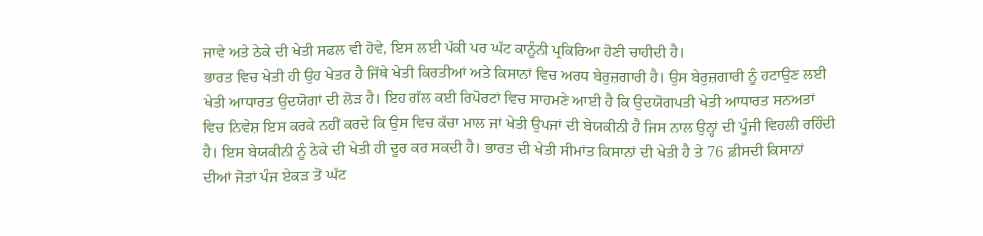ਜਾਵੇ ਅਤੇ ਠੇਕੇ ਦੀ ਖੇਤੀ ਸਫਲ ਵੀ ਹੋਵੇ, ਇਸ ਲਈ ਪੱਕੀ ਪਰ ਘੱਟ ਕਾਨੂੰਨੀ ਪ੍ਰਕਿਰਿਆ ਹੋਣੀ ਚਾਹੀਦੀ ਹੈ।
ਭਾਰਤ ਵਿਚ ਖੇਤੀ ਹੀ ਉਹ ਖੇਤਰ ਹੈ ਜਿੱਥੇ ਖੇਤੀ ਕਿਰਤੀਆਂ ਅਤੇ ਕਿਸਾਨਾਂ ਵਿਚ ਅਰਧ ਬੇਰੁਜ਼ਗਾਰੀ ਹੈ। ਉਸ ਬੇਰੁਜ਼ਗਾਰੀ ਨੂੰ ਹਟਾਉਣ ਲਈ ਖੇਤੀ ਆਧਾਰਤ ਉਦਯੋਗਾਂ ਦੀ ਲੋੜ ਹੈ। ਇਹ ਗੱਲ ਕਈ ਰਿਪੋਰਟਾਂ ਵਿਚ ਸਾਹਮਣੇ ਆਈ ਹੈ ਕਿ ਉਦਯੋਗਪਤੀ ਖੇਤੀ ਆਧਾਰਤ ਸਨਅਤਾਂ ਵਿਚ ਨਿਵੇਸ਼ ਇਸ ਕਰਕੇ ਨਹੀਂ ਕਰਦੇ ਕਿ ਉਸ ਵਿਚ ਕੱਚਾ ਮਾਲ ਜਾਂ ਖੇਤੀ ਉਪਜਾਂ ਦੀ ਬੇਯਕੀਨੀ ਹੈ ਜਿਸ ਨਾਲ ਉਨ੍ਹਾਂ ਦੀ ਪੂੰਜੀ ਵਿਹਲੀ ਰਹਿੰਦੀ ਹੈ। ਇਸ ਬੇਯਕੀਨੀ ਨੂੰ ਠੇਕੇ ਦੀ ਖੇਤੀ ਹੀ ਦੂਰ ਕਰ ਸਕਦੀ ਹੈ। ਭਾਰਤ ਦੀ ਖੇਤੀ ਸੀਮਾਂਤ ਕਿਸਾਨਾਂ ਦੀ ਖੇਤੀ ਹੈ ਤੇ 76 ਫ਼ੀਸਦੀ ਕਿਸਾਨਾਂ ਦੀਆਂ ਜੋਤਾਂ ਪੰਜ ਏਕੜ ਤੋਂ ਘੱਟ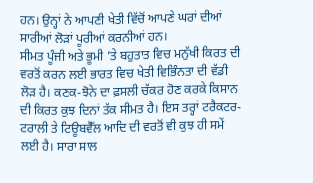ਹਨ। ਉਨ੍ਹਾਂ ਨੇ ਆਪਣੀ ਖੇਤੀ ਵਿੱਚੋਂ ਆਪਣੇ ਘਰਾਂ ਦੀਆਂ ਸਾਰੀਆਂ ਲੋੜਾਂ ਪੂਰੀਆਂ ਕਰਨੀਆਂ ਹਨ।
ਸੀਮਤ ਪੂੰਜੀ ਅਤੇ ਭੂਮੀ ’ਤੇ ਬਹੁਤਾਤ ਵਿਚ ਮਨੁੱਖੀ ਕਿਰਤ ਦੀ ਵਰਤੋਂ ਕਰਨ ਲਈ ਭਾਰਤ ਵਿਚ ਖੇਤੀ ਵਿਭਿੰਨਤਾ ਦੀ ਵੱਡੀ ਲੋੜ ਹੈ। ਕਣਕ-ਝੋਨੇ ਦਾ ਫ਼ਸਲੀ ਚੱਕਰ ਹੋਣ ਕਰਕੇ ਕਿਸਾਨ ਦੀ ਕਿਰਤ ਕੁਝ ਦਿਨਾਂ ਤੱਕ ਸੀਮਤ ਹੈ। ਇਸ ਤਰ੍ਹਾਂ ਟਰੈਕਟਰ-ਟਰਾਲੀ ਤੇ ਟਿਊਬਵੈੱਲ ਆਦਿ ਦੀ ਵਰਤੋਂ ਵੀ ਕੁਝ ਹੀ ਸਮੇਂ ਲਈ ਹੈ। ਸਾਰਾ ਸਾਲ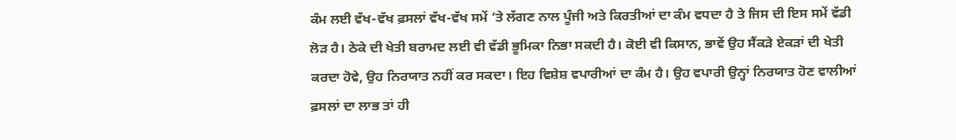ਕੰਮ ਲਈ ਵੱਖ-ਵੱਖ ਫ਼ਸਲਾਂ ਵੱਖ-ਵੱਖ ਸਮੇਂ ’ਤੇ ਲੱਗਣ ਨਾਲ ਪੂੰਜੀ ਅਤੇ ਕਿਰਤੀਆਂ ਦਾ ਕੰਮ ਵਧਦਾ ਹੈ ਤੇ ਜਿਸ ਦੀ ਇਸ ਸਮੇਂ ਵੱਡੀ ਲੋੜ ਹੈ। ਠੇਕੇ ਦੀ ਖੇਤੀ ਬਰਾਮਦ ਲਈ ਵੀ ਵੱਡੀ ਭੂਮਿਕਾ ਨਿਭਾ ਸਕਦੀ ਹੈ। ਕੋਈ ਵੀ ਕਿਸਾਨ, ਭਾਵੇਂ ਉਹ ਸੈਂਕੜੇ ਏਕੜਾਂ ਦੀ ਖੇਤੀ ਕਰਦਾ ਹੋਵੇ, ਉਹ ਨਿਰਯਾਤ ਨਹੀਂ ਕਰ ਸਕਦਾ। ਇਹ ਵਿਸ਼ੇਸ਼ ਵਪਾਰੀਆਂ ਦਾ ਕੰਮ ਹੈ। ਉਹ ਵਪਾਰੀ ਉਨ੍ਹਾਂ ਨਿਰਯਾਤ ਹੋਣ ਵਾਲੀਆਂ ਫ਼ਸਲਾਂ ਦਾ ਲਾਭ ਤਾਂ ਹੀ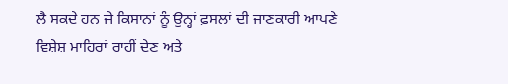ਲੈ ਸਕਦੇ ਹਨ ਜੇ ਕਿਸਾਨਾਂ ਨੂੰ ਉਨ੍ਹਾਂ ਫ਼ਸਲਾਂ ਦੀ ਜਾਣਕਾਰੀ ਆਪਣੇ ਵਿਸ਼ੇਸ਼ ਮਾਹਿਰਾਂ ਰਾਹੀਂ ਦੇਣ ਅਤੇ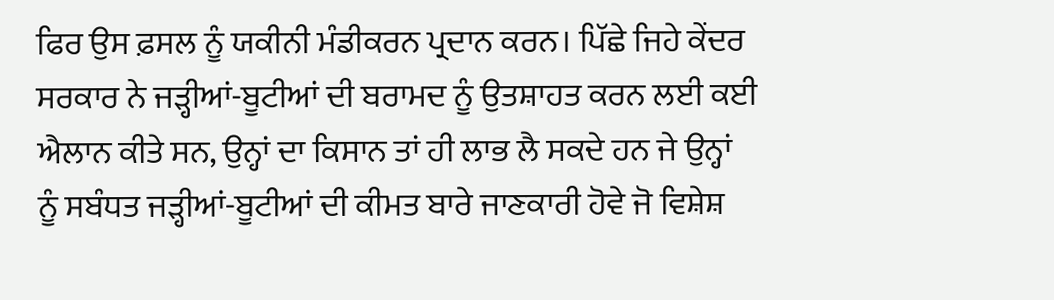ਫਿਰ ਉਸ ਫ਼ਸਲ ਨੂੰ ਯਕੀਨੀ ਮੰਡੀਕਰਨ ਪ੍ਰਦਾਨ ਕਰਨ। ਪਿੱਛੇ ਜਿਹੇ ਕੇਂਦਰ ਸਰਕਾਰ ਨੇ ਜੜ੍ਹੀਆਂ-ਬੂਟੀਆਂ ਦੀ ਬਰਾਮਦ ਨੂੰ ਉਤਸ਼ਾਹਤ ਕਰਨ ਲਈ ਕਈ ਐਲਾਨ ਕੀਤੇ ਸਨ, ਉਨ੍ਹਾਂ ਦਾ ਕਿਸਾਨ ਤਾਂ ਹੀ ਲਾਭ ਲੈ ਸਕਦੇ ਹਨ ਜੇ ਉਨ੍ਹਾਂ ਨੂੰ ਸਬੰਧਤ ਜੜ੍ਹੀਆਂ-ਬੂਟੀਆਂ ਦੀ ਕੀਮਤ ਬਾਰੇ ਜਾਣਕਾਰੀ ਹੋਵੇ ਜੋ ਵਿਸ਼ੇਸ਼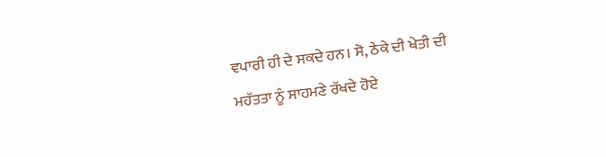ਵਪਾਰੀ ਹੀ ਦੇ ਸਕਦੇ ਹਨ। ਸੋ, ਠੇਕੇ ਦੀ ਖੇਤੀ ਦੀ ਮਹੱਤਤਾ ਨੂੰ ਸਾਹਮਣੇ ਰੱਖਦੇ ਹੋਏ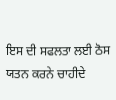ਇਸ ਦੀ ਸਫਲਤਾ ਲਈ ਠੋਸ ਯਤਨ ਕਰਨੇ ਚਾਹੀਦੇ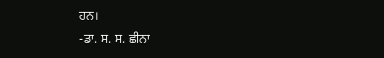ਹਨ।
-ਡਾ. ਸ. ਸ. ਛੀਨਾ